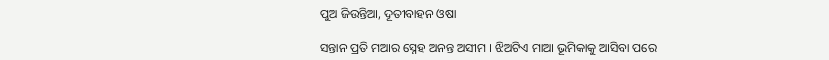ପୁଅ ଜିଉନ୍ତିଆ, ଦୂତୀବାହନ ଓଷା

ସନ୍ତାନ ପ୍ରତି ମଆର ସ୍ନେହ ଅନନ୍ତ ଅସୀମ । ଝିଅଟିଏ ମାଆ ଭୂମିକାକୁ ଆସିବା ପରେ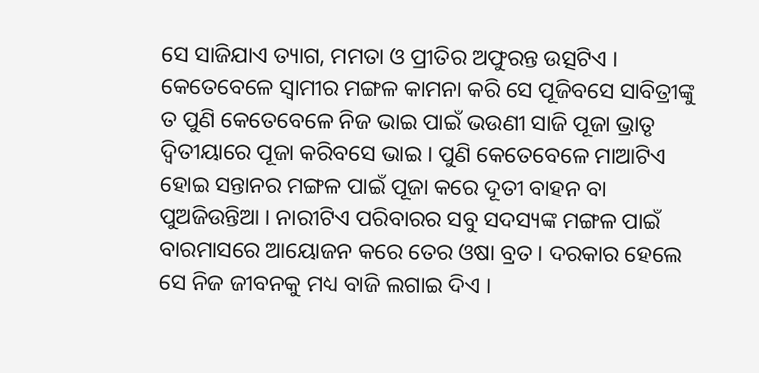ସେ ସାଜିଯାଏ ତ୍ୟାଗ, ମମତା ଓ ପ୍ରୀତିର ଅଫୁରନ୍ତ ଉତ୍ସଟିଏ । କେତେବେଳେ ସ୍ୱାମୀର ମଙ୍ଗଳ କାମନା କରି ସେ ପୂଜିବସେ ସାବିତ୍ରୀଙ୍କୁ ତ ପୁଣି କେତେବେଳେ ନିଜ ଭାଇ ପାଇଁ ଭଉଣୀ ସାଜି ପୂଜା ଭ୍ରାତୃ ଦ୍ୱିତୀୟାରେ ପୂଜା କରିବସେ ଭାଇ । ପୁଣି କେତେବେଳେ ମାଆଟିଏ ହୋଇ ସନ୍ତାନର ମଙ୍ଗଳ ପାଇଁ ପୂଜା କରେ ଦୂତୀ ବାହନ ବା ପୁଅଜିଉନ୍ତିଆ । ନାରୀଟିଏ ପରିବାରର ସବୁ ସଦସ୍ୟଙ୍କ ମଙ୍ଗଳ ପାଇଁ ବାରମାସରେ ଆୟୋଜନ କରେ ତେର ଓଷା ବ୍ରତ । ଦରକାର ହେଲେ ସେ ନିଜ ଜୀବନକୁ ମଧ୍ୟ ବାଜି ଲଗାଇ ଦିଏ ।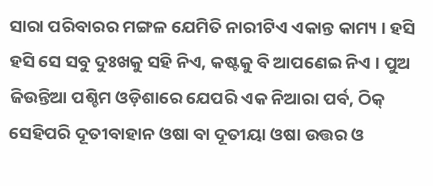ସାରା ପରିବାରର ମଙ୍ଗଳ ଯେମିତି ନାରୀଟିଏ ଏକାନ୍ତ କାମ୍ୟ । ହସି ହସି ସେ ସବୁ ଦୁଃଖକୁ ସହି ନିଏ, କଷ୍ଟକୁ ବି ଆପଣେଇ ନିଏ । ପୁଅ ଜିଉନ୍ତିଆ ପଶ୍ଚିମ ଓଡ଼ିଶାରେ ଯେପରି ଏକ ନିଆରା ପର୍ବ, ଠିକ୍ ସେହିପରି ଦୂତୀବାହାନ ଓଷା ବା ଦୂତୀୟା ଓଷା ଉତ୍ତର ଓ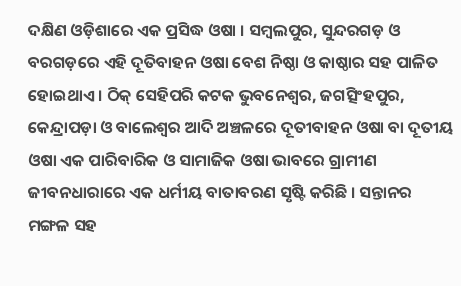ଦକ୍ଷିଣ ଓଡ଼ିଶାରେ ଏକ ପ୍ରସିଦ୍ଧ ଓଷା । ସମ୍ବଲପୁର, ସୁନ୍ଦରଗଡ଼ ଓ ବରଗଡ଼ରେ ଏହି ଦୂତିବାହନ ଓଷା ବେଶ ନିଷ୍ଠା ଓ କାଷ୍ଠାର ସହ ପାଳିତ ହୋଇଥାଏ । ଠିକ୍ ସେହିପରି କଟକ ଭୁବନେଶ୍ୱର, ଜଗତ୍ସିଂହପୁର, କେନ୍ଦ୍ରାପଡ଼ା ଓ ବାଲେଶ୍ୱର ଆଦି ଅଞ୍ଚଳରେ ଦୂତୀବାହନ ଓଷା ବା ଦୂତୀୟ ଓଷା ଏକ ପାରିବାରିକ ଓ ସାମାଜିକ ଓଷା ଭାବରେ ଗ୍ରାମୀଣ ଜୀବନଧାରାରେ ଏକ ଧର୍ମୀୟ ବାତାବରଣ ସୃଷ୍ଟି କରିଛି । ସନ୍ତାନର ମଙ୍ଗଳ ସହ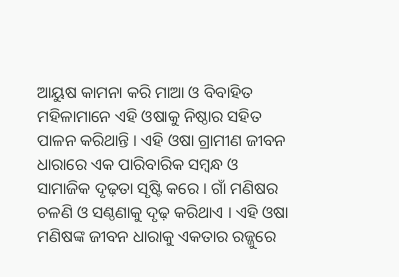ଆୟୁଷ କାମନା କରି ମାଆ ଓ ବିବାହିତ ମହିଳାମାନେ ଏହି ଓଷାକୁ ନିଷ୍ଠାର ସହିତ ପାଳନ କରିଥାନ୍ତି । ଏହି ଓଷା ଗ୍ରାମୀଣ ଜୀବନ ଧାରାରେ ଏକ ପାରିବାରିକ ସମ୍ବନ୍ଧ ଓ ସାମାଜିକ ଦୃଢ଼ତା ସୃଷ୍ଟି କରେ । ଗାଁ ମଣିଷର ଚଳଣି ଓ ସଣ୍ଠଣାକୁ ଦୃଢ଼ କରିଥାଏ । ଏହି ଓଷା ମଣିଷଙ୍କ ଜୀବନ ଧାରାକୁ ଏକତାର ରଜ୍ଜୁରେ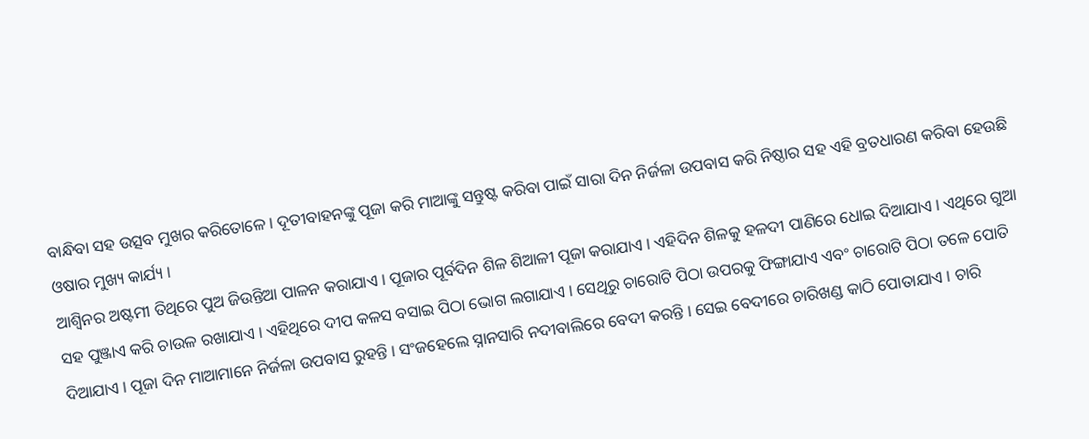ବାନ୍ଧିବା ସହ ଉତ୍ସବ ମୁଖର କରିତୋଳେ । ଦୂତୀବାହନଙ୍କୁ ପୂଜା କରି ମାଆଙ୍କୁ ସନ୍ତୁଷ୍ଟ କରିବା ପାଇଁ ସାରା ଦିନ ନିର୍ଜଳା ଉପବାସ କରି ନିଷ୍ଠାର ସହ ଏହି ବ୍ରତଧାରଣ କରିବା ହେଉଛି ଓଷାର ମୁଖ୍ୟ କାର୍ଯ୍ୟ ।
ଆଶ୍ୱିନର ଅଷ୍ଟମୀ ତିଥିରେ ପୁଅ ଜିଉନ୍ତିଆ ପାଳନ କରାଯାଏ । ପୂଜାର ପୂର୍ବଦିନ ଶିଳ ଶିଆଳୀ ପୂଜା କରାଯାଏ । ଏହିଦିନ ଶିଳକୁ ହଳଦୀ ପାଣିରେ ଧୋଇ ଦିଆଯାଏ । ଏଥିରେ ଗୁଆ ସହ ପୁଞ୍ଜାଏ କରି ଚାଉଳ ରଖାଯାଏ । ଏହିଥିରେ ଦୀପ କଳସ ବସାଇ ପିଠା ଭୋଗ ଲଗାଯାଏ । ସେଥିରୁ ଚାରୋଟି ପିଠା ଉପରକୁ ଫିଙ୍ଗାଯାଏ ଏବଂ ଚାରୋଟି ପିଠା ତଳେ ପୋତି ଦିଆଯାଏ । ପୂଜା ଦିନ ମାଆମାନେ ନିର୍ଜଳା ଉପବାସ ରୁହନ୍ତି । ସଂଜହେଲେ ସ୍ନାନସାରି ନଦୀବାଲିରେ ବେଦୀ କରନ୍ତି । ସେଇ ବେଦୀରେ ଚାରିଖଣ୍ଡ କାଠି ପୋତାଯାଏ । ଚାରି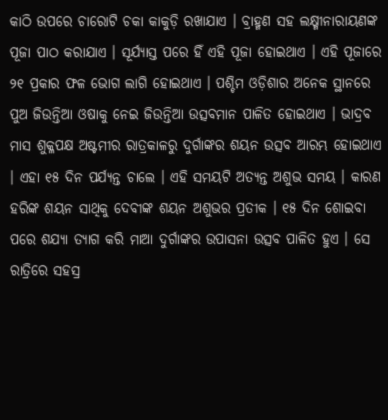କାଠି ଉପରେ ଚାରୋଟି ଚକା କାକୁଡ଼ି ରଖାଯାଏ । ବ୍ରାହ୍ମଣ ସହ ଲକ୍ଷ୍ମୀନାରାୟଣଙ୍କ ପୂଜା ପାଠ କରାଯାଏ । ସୂର୍ଯ୍ୟାସ୍ତ ପରେ ହିଁ ଏହି ପୂଜା ହୋଇଥାଏ । ଏହି ପୂଜାରେ ୨୧ ପ୍ରକାର ଫଳ ଭୋଗ ଲାଗି ହୋଇଥାଏ । ପଶ୍ଚିମ ଓଡ଼ିଶାର ଅନେକ ସ୍ଥାନରେ ପୁଅ ଜିଉନ୍ତିଆ ଓଷାକୁ ନେଇ ଜିଉନ୍ତିଆ ଉତ୍ସବମାନ ପାଳିତ ହୋଇଥାଏ । ଭାଦ୍ରବ ମାସ ଶୁକ୍ଳପକ୍ଷ ଅଷ୍ଟମୀର ରାତ୍ରକାଳରୁ ଦୁର୍ଗାଙ୍କର ଶୟନ ଉତ୍ସବ ଆରମ୍ଭ ହୋଇଥାଏ । ଏହା ୧୫ ଦିନ ପର୍ଯ୍ୟନ୍ତ ଚାଲେ । ଏହି ସମୟଟି ଅତ୍ୟନ୍ତ ଅଶୁଭ ସମୟ । କାରଣ ହରିଙ୍କ ଶୟନ ସାଥିକୁ ଦେବୀଙ୍କ ଶୟନ ଅଶୁଭର ପ୍ରତୀକ । ୧୫ ଦିନ ଶୋଇବା ପରେ ଶଯ୍ୟା ତ୍ୟାଗ କରି ମାଆ ଦୁର୍ଗାଙ୍କର ଉପାସନା ଉତ୍ସବ ପାଳିତ ହୁଏ । ସେ ରାତ୍ରିରେ ସହସ୍ର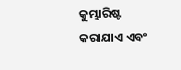କୁମ୍ଭାରିଷ୍ଟ କରାଯାଏ ଏବଂ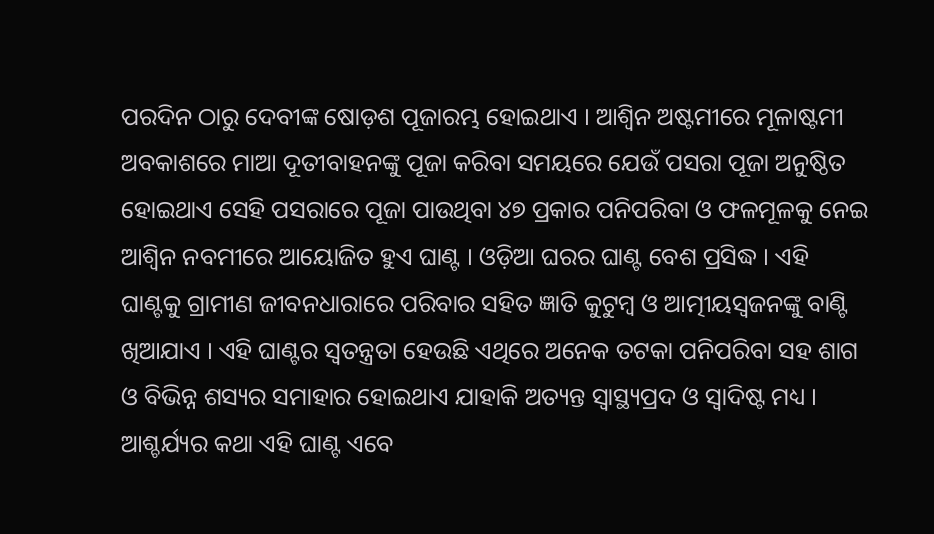ପରଦିନ ଠାରୁ ଦେବୀଙ୍କ ଷୋଡ଼ଶ ପୂଜାରମ୍ଭ ହୋଇଥାଏ । ଆଶ୍ୱିନ ଅଷ୍ଟମୀରେ ମୂଳାଷ୍ଟମୀ ଅବକାଶରେ ମାଆ ଦୂତୀବାହନଙ୍କୁ ପୂଜା କରିବା ସମୟରେ ଯେଉଁ ପସରା ପୂଜା ଅନୁଷ୍ଠିତ ହୋଇଥାଏ ସେହି ପସରାରେ ପୂଜା ପାଉଥିବା ୪୭ ପ୍ରକାର ପନିପରିବା ଓ ଫଳମୂଳକୁ ନେଇ ଆଶ୍ୱିନ ନବମୀରେ ଆୟୋଜିତ ହୁଏ ଘାଣ୍ଟ । ଓଡ଼ିଆ ଘରର ଘାଣ୍ଟ ବେଶ ପ୍ରସିଦ୍ଧ । ଏହି ଘାଣ୍ଟକୁ ଗ୍ରାମୀଣ ଜୀବନଧାରାରେ ପରିବାର ସହିତ ଜ୍ଞାତି କୁଟୁମ୍ବ ଓ ଆତ୍ମୀୟସ୍ୱଜନଙ୍କୁ ବାଣ୍ଟି ଖିଆଯାଏ । ଏହି ଘାଣ୍ଟର ସ୍ୱତନ୍ତ୍ରତା ହେଉଛି ଏଥିରେ ଅନେକ ତଟକା ପନିପରିବା ସହ ଶାଗ ଓ ବିଭିନ୍ନ ଶସ୍ୟର ସମାହାର ହୋଇଥାଏ ଯାହାକି ଅତ୍ୟନ୍ତ ସ୍ୱାସ୍ଥ୍ୟପ୍ରଦ ଓ ସ୍ୱାଦିଷ୍ଟ ମଧ୍ୟ । ଆଶ୍ଚର୍ଯ୍ୟର କଥା ଏହି ଘାଣ୍ଟ ଏବେ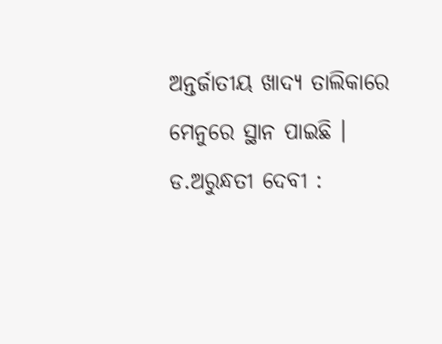ଅନ୍ତର୍ଜାତୀୟ ଖାଦ୍ୟ ତାଲିକାରେ ମେନୁରେ ସ୍ଥାନ ପାଇଛି ।
ଡ.ଅରୁନ୍ଧତୀ ଦେବୀ :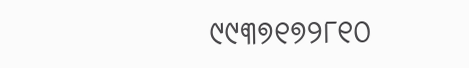୯୯୩୭୧୭୨୮୧୦